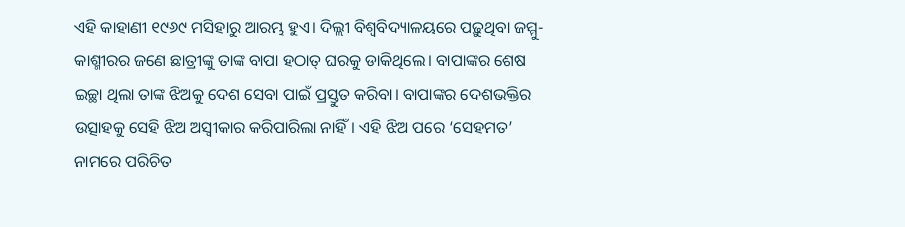ଏହି କାହାଣୀ ୧୯୬୯ ମସିହାରୁ ଆରମ୍ଭ ହୁଏ। ଦିଲ୍ଲୀ ବିଶ୍ୱବିଦ୍ୟାଳୟରେ ପଢ଼ୁଥିବା ଜମ୍ମୁ-କାଶ୍ମୀରର ଜଣେ ଛାତ୍ରୀଙ୍କୁ ତାଙ୍କ ବାପା ହଠାତ୍ ଘରକୁ ଡାକିଥିଲେ। ବାପାଙ୍କର ଶେଷ ଇଚ୍ଛା ଥିଲା ତାଙ୍କ ଝିଅକୁ ଦେଶ ସେବା ପାଇଁ ପ୍ରସ୍ତୁତ କରିବା। ବାପାଙ୍କର ଦେଶଭକ୍ତିର ଉତ୍ସାହକୁ ସେହି ଝିଅ ଅସ୍ୱୀକାର କରିପାରିଲା ନାହିଁ। ଏହି ଝିଅ ପରେ ‘ସେହମତ’ ନାମରେ ପରିଚିତ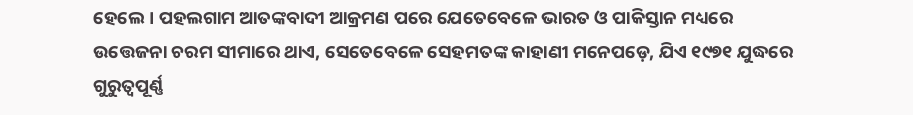ହେଲେ। ପହଲଗାମ ଆତଙ୍କବାଦୀ ଆକ୍ରମଣ ପରେ ଯେତେବେଳେ ଭାରତ ଓ ପାକିସ୍ତାନ ମଧ୍ୟରେ ଉତ୍ତେଜନା ଚରମ ସୀମାରେ ଥାଏ, ସେତେବେଳେ ସେହମତଙ୍କ କାହାଣୀ ମନେପଡ଼େ, ଯିଏ ୧୯୭୧ ଯୁଦ୍ଧରେ ଗୁରୁତ୍ୱପୂର୍ଣ୍ଣ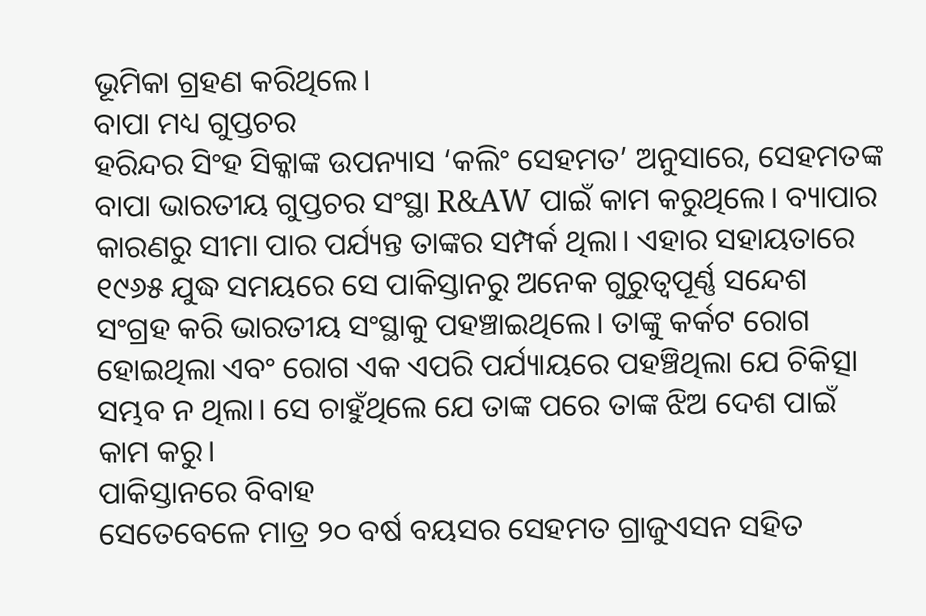ଭୂମିକା ଗ୍ରହଣ କରିଥିଲେ।
ବାପା ମଧ୍ୟ ଗୁପ୍ତଚର
ହରିନ୍ଦର ସିଂହ ସିକ୍କାଙ୍କ ଉପନ୍ୟାସ ‘କଲିଂ ସେହମତ’ ଅନୁସାରେ, ସେହମତଙ୍କ ବାପା ଭାରତୀୟ ଗୁପ୍ତଚର ସଂସ୍ଥା R&AW ପାଇଁ କାମ କରୁଥିଲେ। ବ୍ୟାପାର କାରଣରୁ ସୀମା ପାର ପର୍ଯ୍ୟନ୍ତ ତାଙ୍କର ସମ୍ପର୍କ ଥିଲା। ଏହାର ସହାୟତାରେ ୧୯୬୫ ଯୁଦ୍ଧ ସମୟରେ ସେ ପାକିସ୍ତାନରୁ ଅନେକ ଗୁରୁତ୍ୱପୂର୍ଣ୍ଣ ସନ୍ଦେଶ ସଂଗ୍ରହ କରି ଭାରତୀୟ ସଂସ୍ଥାକୁ ପହଞ୍ଚାଇଥିଲେ। ତାଙ୍କୁ କର୍କଟ ରୋଗ ହୋଇଥିଲା ଏବଂ ରୋଗ ଏକ ଏପରି ପର୍ଯ୍ୟାୟରେ ପହଞ୍ଚିଥିଲା ଯେ ଚିକିତ୍ସା ସମ୍ଭବ ନ ଥିଲା। ସେ ଚାହୁଁଥିଲେ ଯେ ତାଙ୍କ ପରେ ତାଙ୍କ ଝିଅ ଦେଶ ପାଇଁ କାମ କରୁ।
ପାକିସ୍ତାନରେ ବିବାହ
ସେତେବେଳେ ମାତ୍ର ୨୦ ବର୍ଷ ବୟସର ସେହମତ ଗ୍ରାଜୁଏସନ ସହିତ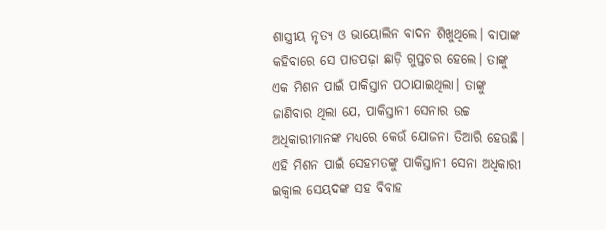ଶାସ୍ତ୍ରୀୟ ନୃତ୍ୟ ଓ ଭାୟୋଲିନ ବାଦନ ଶିଖୁଥିଲେ। ବାପାଙ୍କ କହିବାରେ ସେ ପାଡପଢ଼ା ଛାଡ଼ି ଗୁପ୍ତଚର ହେଲେ। ତାଙ୍କୁ ଏକ ମିଶନ ପାଇଁ ପାକିସ୍ତାନ ପଠାଯାଇଥିଲା। ତାଙ୍କୁ ଜାଣିବାର ଥିଲା ଯେ, ପାକିସ୍ତାନୀ ସେନାର ଉଚ୍ଚ ଅଧିକାରୀମାନଙ୍କ ମଧ୍ୟରେ କେଉଁ ଯୋଜନା ତିଆରି ହେଉଛି। ଏହି ମିଶନ ପାଇଁ ସେହମତଙ୍କୁ ପାକିସ୍ତାନୀ ସେନା ଅଧିକାରୀ ଇକ୍ବାଲ ସେୟଦଙ୍କ ସହ ବିବାହ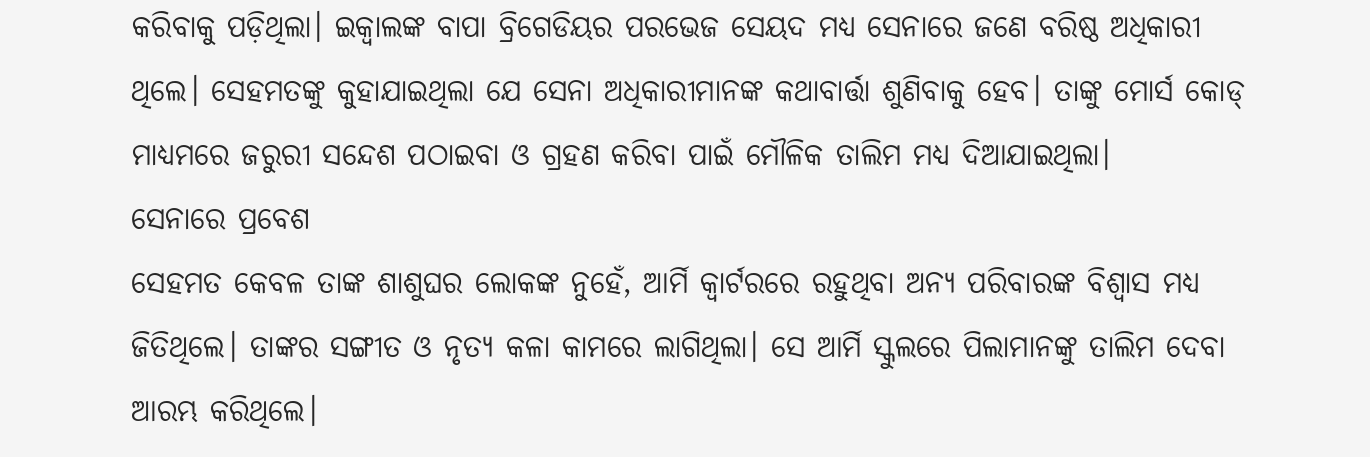କରିବାକୁ ପଡ଼ିଥିଲା। ଇକ୍ବାଲଙ୍କ ବାପା ବ୍ରିଗେଡିୟର ପରଭେଜ ସେୟଦ ମଧ୍ୟ ସେନାରେ ଜଣେ ବରିଷ୍ଠ ଅଧିକାରୀ ଥିଲେ। ସେହମତଙ୍କୁ କୁହାଯାଇଥିଲା ଯେ ସେନା ଅଧିକାରୀମାନଙ୍କ କଥାବାର୍ତ୍ତା ଶୁଣିବାକୁ ହେବ। ତାଙ୍କୁ ମୋର୍ସ କୋଡ୍ ମାଧ୍ୟମରେ ଜରୁରୀ ସନ୍ଦେଶ ପଠାଇବା ଓ ଗ୍ରହଣ କରିବା ପାଇଁ ମୌଳିକ ତାଲିମ ମଧ୍ୟ ଦିଆଯାଇଥିଲା।
ସେନାରେ ପ୍ରବେଶ
ସେହମତ କେବଳ ତାଙ୍କ ଶାଶୁଘର ଲୋକଙ୍କ ନୁହେଁ, ଆର୍ମି କ୍ୱାର୍ଟରରେ ରହୁଥିବା ଅନ୍ୟ ପରିବାରଙ୍କ ବିଶ୍ୱାସ ମଧ୍ୟ ଜିତିଥିଲେ। ତାଙ୍କର ସଙ୍ଗୀତ ଓ ନୃତ୍ୟ କଳା କାମରେ ଲାଗିଥିଲା। ସେ ଆର୍ମି ସ୍କୁଲରେ ପିଲାମାନଙ୍କୁ ତାଲିମ ଦେବା ଆରମ୍ଭ କରିଥିଲେ।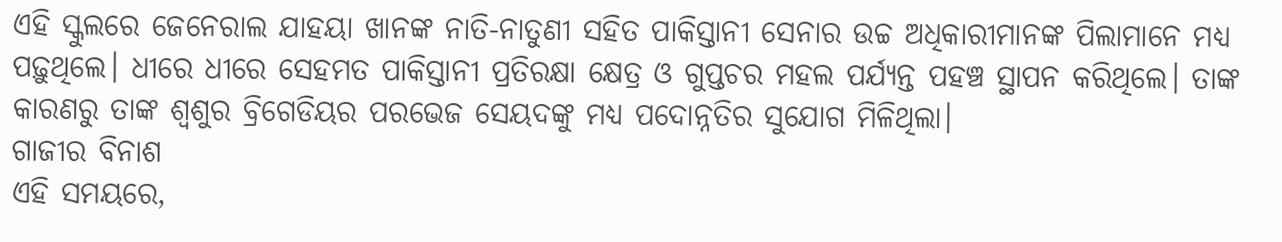ଏହି ସ୍କୁଲରେ ଜେନେରାଲ ଯାହୟା ଖାନଙ୍କ ନାତି-ନାତୁଣୀ ସହିତ ପାକିସ୍ତାନୀ ସେନାର ଉଚ୍ଚ ଅଧିକାରୀମାନଙ୍କ ପିଲାମାନେ ମଧ୍ୟ ପଢ଼ୁଥିଲେ। ଧୀରେ ଧୀରେ ସେହମତ ପାକିସ୍ତାନୀ ପ୍ରତିରକ୍ଷା କ୍ଷେତ୍ର ଓ ଗୁପ୍ତଚର ମହଲ ପର୍ଯ୍ୟନ୍ତ ପହଞ୍ଚ ସ୍ଥାପନ କରିଥିଲେ। ତାଙ୍କ କାରଣରୁ ତାଙ୍କ ଶ୍ୱଶୁର ବ୍ରିଗେଡିୟର ପରଭେଜ ସେୟଦଙ୍କୁ ମଧ୍ୟ ପଦୋନ୍ନତିର ସୁଯୋଗ ମିଳିଥିଲା।
ଗାଜୀର ବିନାଶ
ଏହି ସମୟରେ,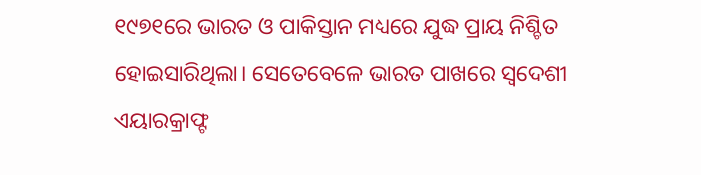୧୯୭୧ରେ ଭାରତ ଓ ପାକିସ୍ତାନ ମଧ୍ୟରେ ଯୁଦ୍ଧ ପ୍ରାୟ ନିଶ୍ଚିତ ହୋଇସାରିଥିଲା। ସେତେବେଳେ ଭାରତ ପାଖରେ ସ୍ୱଦେଶୀ ଏୟାରକ୍ରାଫ୍ଟ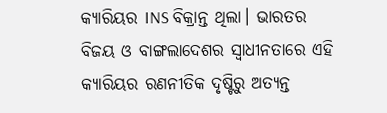କ୍ୟାରିୟର INS ବିକ୍ରାନ୍ତ ଥିଲା। ଭାରତର ବିଜୟ ଓ ବାଙ୍ଗଲାଦେଶର ସ୍ୱାଧୀନତାରେ ଏହି କ୍ୟାରିୟର ରଣନୀତିକ ଦୃଷ୍ଟିରୁ ଅତ୍ୟନ୍ତ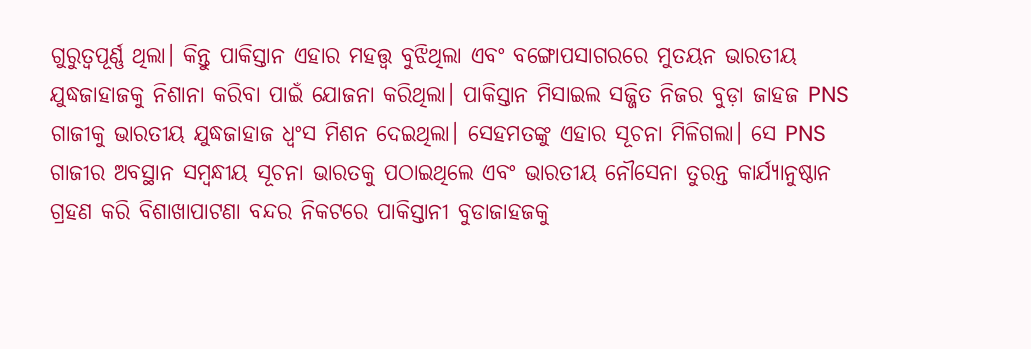ଗୁରୁତ୍ୱପୂର୍ଣ୍ଣ ଥିଲା। କିନ୍ତୁ ପାକିସ୍ତାନ ଏହାର ମହତ୍ତ୍ୱ ବୁଝିଥିଲା ଏବଂ ବଙ୍ଗୋପସାଗରରେ ମୁତୟନ ଭାରତୀୟ ଯୁଦ୍ଧଜାହାଜକୁ ନିଶାନା କରିବା ପାଇଁ ଯୋଜନା କରିଥିଲା। ପାକିସ୍ତାନ ମିସାଇଲ ସଜ୍ଜିତ ନିଜର ବୁଡ଼ା ଜାହଜ PNS ଗାଜୀକୁ ଭାରତୀୟ ଯୁଦ୍ଧଜାହାଜ ଧ୍ୱଂସ ମିଶନ ଦେଇଥିଲା। ସେହମତଙ୍କୁ ଏହାର ସୂଚନା ମିଳିଗଲା। ସେ PNS ଗାଜୀର ଅବସ୍ଥାନ ସମ୍ବନ୍ଧୀୟ ସୂଚନା ଭାରତକୁ ପଠାଇଥିଲେ ଏବଂ ଭାରତୀୟ ନୌସେନା ତୁରନ୍ତ କାର୍ଯ୍ୟାନୁଷ୍ଠାନ ଗ୍ରହଣ କରି ବିଶାଖାପାଟଣା ବନ୍ଦର ନିକଟରେ ପାକିସ୍ତାନୀ ବୁଡାଜାହଜକୁ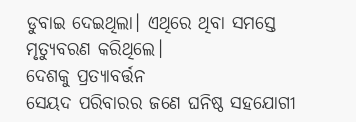ଡୁବାଇ ଦେଇଥିଲା। ଏଥିରେ ଥିବା ସମସ୍ତେ ମୃତ୍ୟୁବରଣ କରିଥିଲେ।
ଦେଶକୁ ପ୍ରତ୍ୟାବର୍ତ୍ତନ
ସେୟଦ ପରିବାରର ଜଣେ ଘନିଷ୍ଠ ସହଯୋଗୀ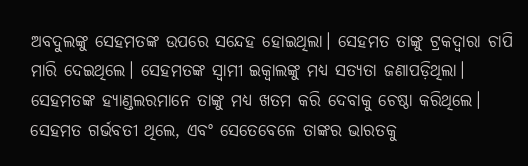ଅବଦୁଲଙ୍କୁ ସେହମତଙ୍କ ଉପରେ ସନ୍ଦେହ ହୋଇଥିଲା। ସେହମତ ତାଙ୍କୁ ଟ୍ରକଦ୍ୱାରା ଚାପି ମାରି ଦେଇଥିଲେ। ସେହମତଙ୍କ ସ୍ୱାମୀ ଇକ୍ବାଲଙ୍କୁ ମଧ୍ୟ ସତ୍ୟତା ଜଣାପଡ଼ିଥିଲା। ସେହମତଙ୍କ ହ୍ୟାଣ୍ଡଲରମାନେ ତାଙ୍କୁ ମଧ୍ୟ ଖତମ କରି ଦେବାକୁ ଚେଷ୍ଠା କରିଥିଲେ। ସେହମତ ଗର୍ଭବତୀ ଥିଲେ, ଏବଂ ସେତେବେଳେ ତାଙ୍କର ଭାରତକୁ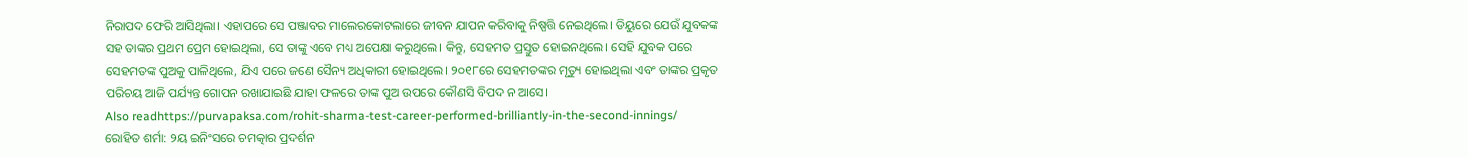ନିରାପଦ ଫେରି ଆସିଥିଲା। ଏହାପରେ ସେ ପଞ୍ଜାବର ମାଲେରକୋଟଲାରେ ଜୀବନ ଯାପନ କରିବାକୁ ନିଷ୍ପତ୍ତି ନେଇଥିଲେ। ଡିୟୁରେ ଯେଉଁ ଯୁବକଙ୍କ ସହ ତାଙ୍କର ପ୍ରଥମ ପ୍ରେମ ହୋଇଥିଲା, ସେ ତାଙ୍କୁ ଏବେ ମଧ୍ୟ ଅପେକ୍ଷା କରୁଥିଲେ। କିନ୍ତୁ, ସେହମତ ପ୍ରସ୍ତୁତ ହୋଇନଥିଲେ। ସେହି ଯୁବକ ପରେ ସେହମତଙ୍କ ପୁଅକୁ ପାଳିଥିଲେ, ଯିଏ ପରେ ଜଣେ ସୈନ୍ୟ ଅଧିକାରୀ ହୋଇଥିଲେ। ୨୦୧୮ରେ ସେହମତଙ୍କର ମୃତ୍ୟୁ ହୋଇଥିଲା ଏବଂ ତାଙ୍କର ପ୍ରକୃତ ପରିଚୟ ଆଜି ପର୍ଯ୍ୟନ୍ତ ଗୋପନ ରଖାଯାଇଛି ଯାହା ଫଳରେ ତାଙ୍କ ପୁଅ ଉପରେ କୌଣସି ବିପଦ ନ ଆସେ।
Also readhttps://purvapaksa.com/rohit-sharma-test-career-performed-brilliantly-in-the-second-innings/
ରୋହିତ ଶର୍ମା: ୨ୟ ଇନିଂସରେ ଚମତ୍କାର ପ୍ରଦର୍ଶନ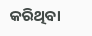କରିଥିବା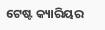ଟେଷ୍ଟ କ୍ୟାରିୟର